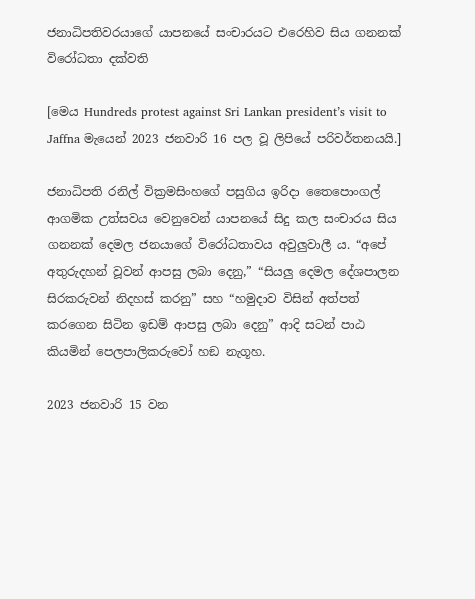ජනාධිපතිවරයාගේ යාපනයේ සංචාරයට එරෙහිව සිය ගනනක් විරෝධතා දක්වති

[මෙය Hundreds protest against Sri Lankan president’s visit to Jaffna මැයෙන් 2023 ජනවාරි 16 පල වූ ලිපියේ පරිවර්තනයයි.]

ජනාධිපති රනිල් වික්‍රමසිංහගේ පසුගිය ඉරිදා තෛපොංගල් ආගමික උත්සවය වෙනුවෙන් යාපනයේ සිදු කල සංචාරය සිය ගනනක් දෙමල ජනයාගේ විරෝධතාවය අවුලුවාලී ය. “අපේ අතුරුදහන් වූවන් ආපසු ලබා දෙනු,” “සියලු දෙමල දේශපාලන සිරකරුවන් නිදහස් කරනු” සහ “හමුදාව විසින් අත්පත් කරගෙන සිටින ඉඩම් ආපසු ලබා දෙනු” ආදි සටන් පාඨ කියමින් පෙලපාලිකරුවෝ හඞ නැගූහ.

2023 ජනවාරි 15 වන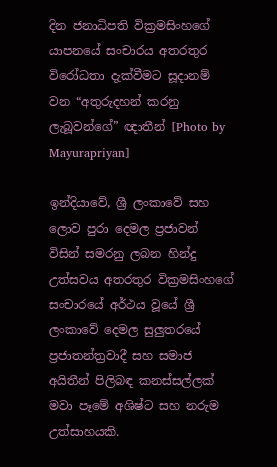දින ජනාධිපති වික්‍රමසිංහගේ යාපනයේ සංචාරය අතරතුර විරෝධතා දැක්වීමට සූදානම් වන “අතුරුදහන් කරනු ලැබූවන්ගේ” ඥාතීන් [Photo by Mayurapriyan]

ඉන්දියාවේ, ශ්‍රී ලංකාවේ සහ ලොව පුරා දෙමල ප්‍රජාවන් විසින් සමරනු ලබන හින්දු උත්සවය අතරතුර වික්‍රමසිංහගේ සංචාරයේ අර්ථය වූයේ ශ්‍රී ලංකාවේ දෙමල සුලුතරයේ ප්‍රජාතන්ත්‍රවාදී සහ සමාජ අයිතීන් පිලිබඳ කනස්සල්ලක් මවා පෑමේ අශිෂ්ට සහ නරුම උත්සාහයකි.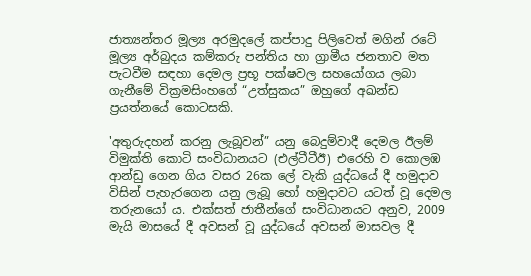ජාත්‍යන්තර මූල්‍ය අරමුදලේ කප්පාදු පිලිවෙත් මගින් රටේ මූල්‍ය අර්බුදය කම්කරු පන්තිය හා ග්‍රාමීය ජනතාව මත පැටවීම සඳහා දෙමල ප්‍රභූ පක්ෂවල සහයෝගය ලබා ගැනීමේ වික්‍රමසිංහගේ “උත්සුකය” ඔහුගේ අඛන්ඩ ප්‍රයත්නයේ කොටසකි.

'අතුරුදහන් කරනු ලැබූවන්” යනු බෙදුම්වාදී දෙමල ඊලම් විමුක්ති කොටි සංවිධානයට (එල්ටීටීඊ) එරෙහි ව කොලඹ ආන්ඩු ගෙන ගිය වසර 26ක ලේ වැකි යුද්ධයේ දී හමුදාව විසින් පැහැරගෙන යනු ලැබූ හෝ හමුදාවට යටත් වූ දෙමල තරුනයෝ ය. එක්සත් ජාතීන්ගේ සංවිධානයට අනුව, 2009 මැයි මාසයේ දී අවසන් වූ යුද්ධයේ අවසන් මාසවල දී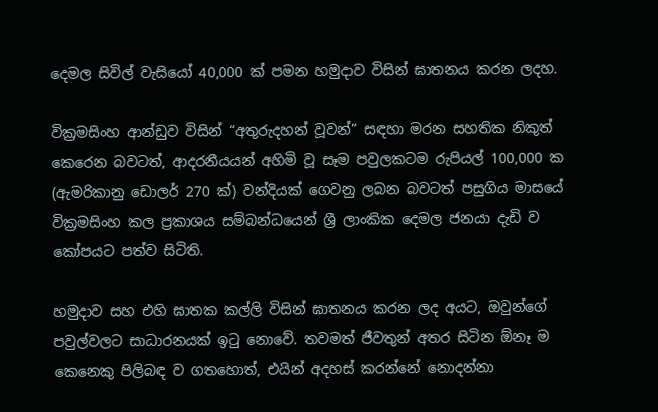දෙමල සිවිල් වැසියෝ 40,000 ක් පමන හමුදාව විසින් ඝාතනය කරන ලදහ.

වික්‍රමසිංහ ආන්ඩුව විසින් “අතුරුදහන් වූවන්” සඳහා මරන සහතික නිකුත් කෙරෙන බවටත්, ආදරනීයයන් අහිමි වූ සෑම පවුලකටම රුපියල් 100,000 ක (ඇමරිකානු ඩොලර් 270 ක්) වන්දියක් ගෙවනු ලබන බවටත් පසුගිය මාසයේ වික්‍රමසිංහ කල ප්‍රකාශය සම්බන්ධයෙන් ශ්‍රී ලාංකික දෙමල ජනයා දැඩි ව කෝපයට පත්ව සිටිති.

හමුදාව සහ එහි ඝාතක කල්ලි විසින් ඝාතනය කරන ලද අයට, ඔවුන්ගේ පවුල්වලට සාධාරනයක් ඉටු නොවේ. තවමත් ජීවතුන් අතර සිටින ඕනෑ ම කෙනෙකු පිලිබඳ ව ගතහොත්, එයින් අදහස් කරන්නේ නොදන්නා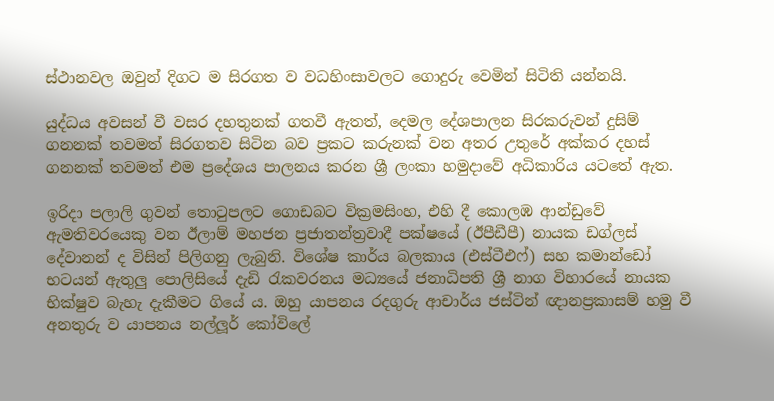ස්ථානවල ඔවුන් දිගට ම සිරගත ව වධහිංසාවලට ගොදුරු වෙමින් සිටිති යන්නයි.

යුද්ධය අවසන් වී වසර දහතුනක් ගතවී ඇතත්, දෙමල දේශපාලන සිරකරුවන් දුසිම් ගනනක් තවමත් සිරගතව සිටින බව ප්‍රකට කරුනක් වන අතර උතුරේ අක්කර දහස් ගනනක් තවමත් එම ප්‍රදේශය පාලනය කරන ශ්‍රී ලංකා හමුදාවේ අධිකාරිය යටතේ ඇත.

ඉරිදා පලාලි ගුවන් තොටුපලට ගොඩබට වික්‍රමසිංහ, එහි දී කොලඹ ආන්ඩුවේ ඇමතිවරයෙකු වන ඊලාම් මහජන ප්‍රජාතන්ත්‍රවාදී පක්ෂයේ (ඊපීඩීපී) නායක ඩග්ලස් දේවානන් ද විසින් පිලිගනු ලැබුනි. විශේෂ කාර්ය බලකාය (එස්ටීඑෆ්) සහ කමාන්ඩෝ භටයන් ඇතුලු පොලිසියේ දැඩි රැකවරනය මධ්‍යයේ ජනාධිපති ශ්‍රී නාග විහාරයේ නායක භික්ෂුව බැහැ දැකීමට ගියේ ය. ඔහු යාපනය රදගුරු ආචාර්ය ජස්ටින් ඥානප්‍රකාසම් හමු වී අනතුරු ව යාපනය නල්ලූර් කෝවිලේ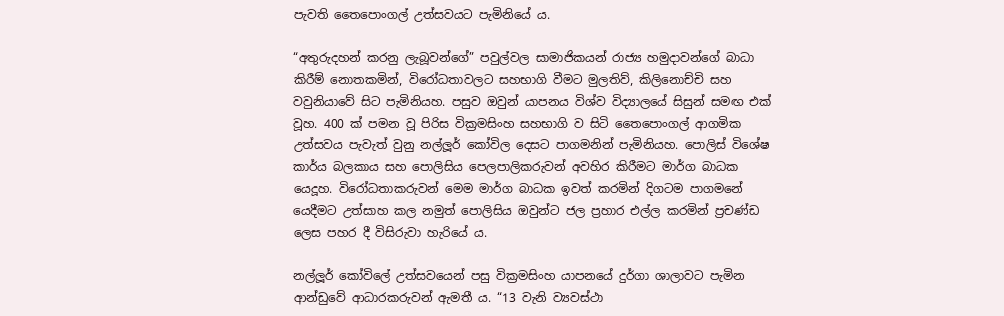පැවති තෛපොංගල් උත්සවයට පැමිනියේ ය.

“අතුරුදහන් කරනු ලැබූවන්ගේ” පවුල්වල සාමාජිකයන් රාජ්‍ය හමුදාවන්ගේ බාධා කිරීම් නොතකමින්, විරෝධතාවලට සහභාගි වීමට මුලතිව්, කිලිනොච්චි සහ වවුනියාවේ සිට පැමිනියහ. පසුව ඔවුන් යාපනය විශ්ව විද්‍යාලයේ සිසුන් සමඟ එක් වූහ. 400 ක් පමන වූ පිරිස වික්‍රමසිංහ සහභාගි ව සිටි තෛපොංගල් ආගමික උත්සවය පැවැත් වුනු නල්ලූර් කෝවිල දෙසට පාගමනින් පැමිනියහ. පොලිස් විශේෂ කාර්ය බලකාය සහ පොලිසිය පෙලපාලිකරුවන් අවහිර කිරීමට මාර්ග බාධක යෙදූහ. විරෝධතාකරුවන් මෙම මාර්ග බාධක ඉවත් කරමින් දිගටම පාගමනේ යෙදීමට උත්සාහ කල නමුත් පොලිසිය ඔවුන්ට ජල ප්‍රහාර එල්ල කරමින් ප්‍රචණ්ඩ ලෙස පහර දී විසිරුවා හැරියේ ය.

නල්ලූර් කෝවිලේ උත්සවයෙන් පසු වික්‍රමසිංහ යාපනයේ දුර්ගා ශාලාවට පැමින ආන්ඩුවේ ආධාරකරුවන් ඇමතී ය. “13 වැනි ව්‍යවස්ථා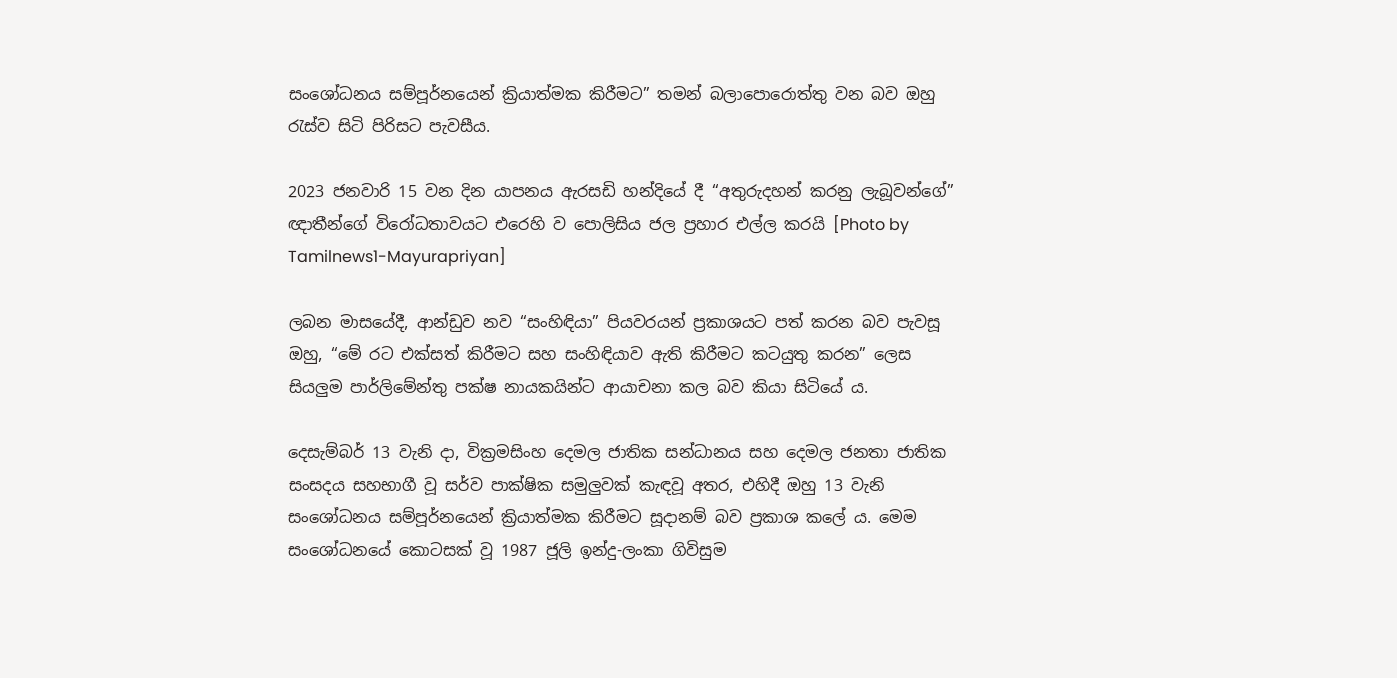සංශෝධනය සම්පූර්නයෙන් ක්‍රියාත්මක කිරීමට” තමන් බලාපොරොත්තු වන බව ඔහු රැස්ව සිටි පිරිසට පැවසීය.

2023 ජනවාරි 15 වන දින යාපනය ඇරසඩි හන්දියේ දී “අතුරුදහන් කරනු ලැබූවන්ගේ” ඥාතීන්ගේ විරෝධතාවයට එරෙහි ව පොලිසිය ජල ප්‍රහාර එල්ල කරයි [Photo by Tamilnews1-Mayurapriyan]

ලබන මාසයේදී, ආන්ඩුව නව “සංහිඳියා” පියවරයන් ප්‍රකාශයට පත් කරන බව පැවසූ ඔහු, “මේ රට එක්සත් කිරීමට සහ සංහිඳියාව ඇති කිරීමට කටයුතු කරන” ලෙස සියලුම පාර්ලිමේන්තු පක්ෂ නායකයින්ට ආයාචනා කල බව කියා සිටියේ ය.

දෙසැම්බර් 13 වැනි දා, වික්‍රමසිංහ දෙමල ජාතික සන්ධානය සහ දෙමල ජනතා ජාතික සංසදය සහභාගී වූ සර්ව පාක්ෂික සමුලුවක් කැඳවූ අතර, එහිදී ඔහු 13 වැනි සංශෝධනය සම්පූර්නයෙන් ක්‍රියාත්මක කිරීමට සූදානම් බව ප්‍රකාශ කලේ ය. මෙම සංශෝධනයේ කොටසක් වූ 1987 ජූලි ඉන්දු-ලංකා ගිවිසුම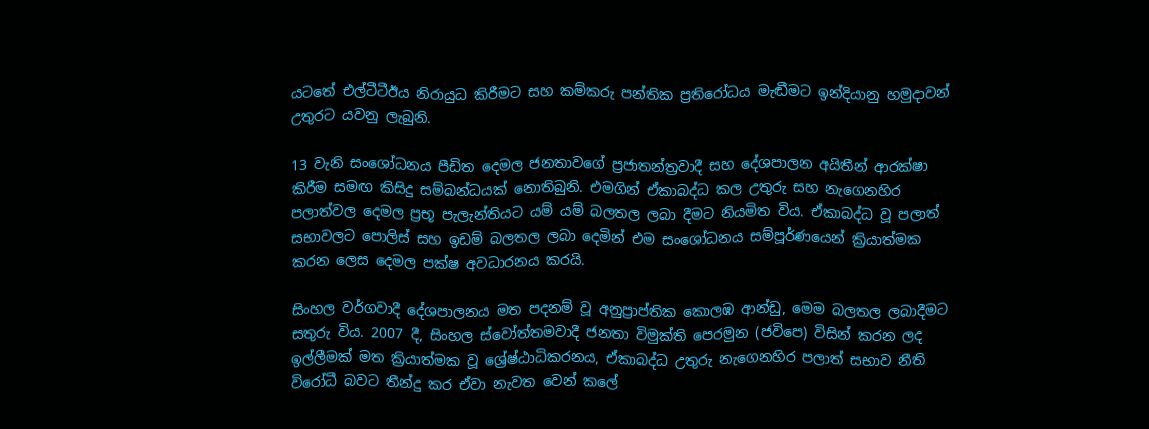යටතේ එල්ටීටීඊය නිරායුධ කිරීමට සහ කම්කරු පන්තික ප්‍රතිරෝධය මැඬීමට ඉන්දියානු හමුදාවන් උතුරට යවනු ලැබුනි.

13 වැනි සංශෝධනය පීඩිත දෙමල ජනතාවගේ ප්‍රජාතන්ත්‍රවාදී සහ දේශපාලන අයිතීන් ආරක්ෂා කිරීම සමඟ කිසිදු සම්බන්ධයක් නොතිබුනි. එමගින් ඒකාබද්ධ කල උතුරු සහ නැගෙනහිර පලාත්වල දෙමල ප්‍රභූ පැලැන්තියට යම් යම් බලතල ලබා දීමට නියමිත විය. ඒකාබද්ධ වූ පලාත් සභාවලට පොලිස් සහ ඉඩම් බලතල ලබා දෙමින් එම සංශෝධනය සම්පූර්ණයෙන් ක්‍රියාත්මක කරන ලෙස දෙමල පක්ෂ අවධාරනය කරයි.

සිංහල වර්ගවාදී දේශපාලනය මත පදනම් වූ අනුප්‍රාප්තික කොලඹ ආන්ඩු, මෙම බලතල ලබාදීමට සතුරු විය. 2007 දී, සිංහල ස්වෝත්තමවාදී ජනතා විමුක්ති පෙරමුන (ජවිපෙ) විසින් කරන ලද ඉල්ලීමක් මත ක්‍රියාත්මක වූ ශ්‍රේෂ්ඨාධිකරනය, ඒකාබද්ධ උතුරු නැගෙනහිර පලාත් සභාව නීති විරෝධී බවට තීන්දු කර ඒවා නැවත වෙන් කලේ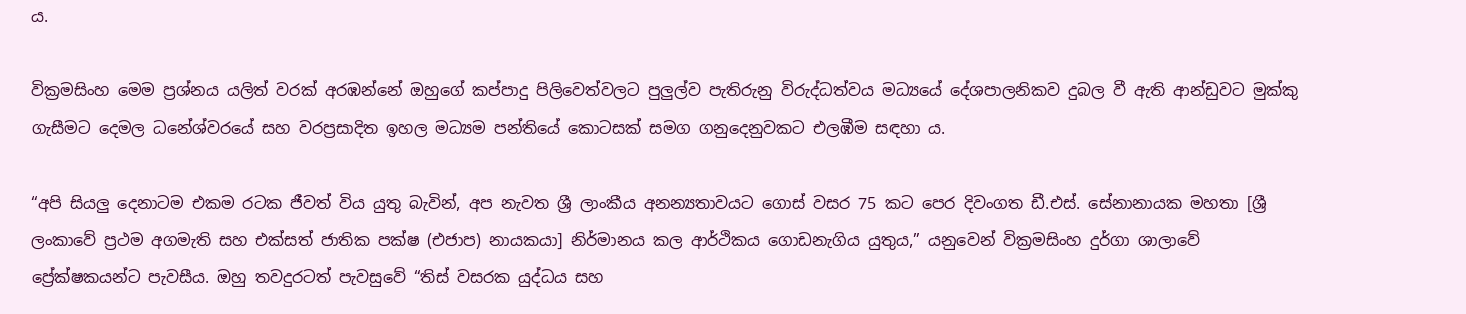ය.

වික්‍රමසිංහ මෙම ප්‍රශ්නය යලිත් වරක් අරඹන්නේ ඔහුගේ කප්පාදු පිලිවෙත්වලට පුලුල්ව පැතිරුනු විරුද්ධත්වය මධ්‍යයේ දේශපාලනිකව දුබල වී ඇති ආන්ඩුවට මුක්කු ගැසීමට දෙමල ධනේශ්වරයේ සහ වරප්‍රසාදිත ඉහල මධ්‍යම පන්තියේ කොටසක් සමග ගනුදෙනුවකට එලඹීම සඳහා ය.

“අපි සියලු දෙනාටම එකම රටක ජීවත් විය යුතු බැවින්, අප නැවත ශ්‍රී ලාංකීය අනන්‍යතාවයට ගොස් වසර 75 කට පෙර දිවංගත ඩී.එස්. සේනානායක මහතා [ශ්‍රී ලංකාවේ ප්‍රථම අගමැති සහ එක්සත් ජාතික පක්ෂ (එජාප) නායකයා] නිර්මානය කල ආර්ථිකය ගොඩනැගිය යුතුය,” යනුවෙන් වික්‍රමසිංහ දුර්ගා ශාලාවේ ප්‍රේක්ෂකයන්ට පැවසීය. ඔහු තවදුරටත් පැවසුවේ “තිස් වසරක යුද්ධය සහ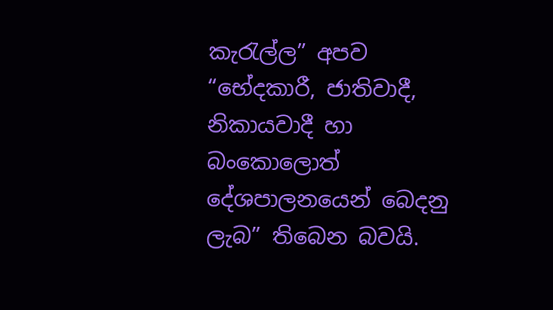කැරැල්ල” අපව “භේදකාරී, ජාතිවාදී, නිකායවාදී හා බංකොලොත් දේශපාලනයෙන් බෙදනු ලැබ” තිබෙන බවයි.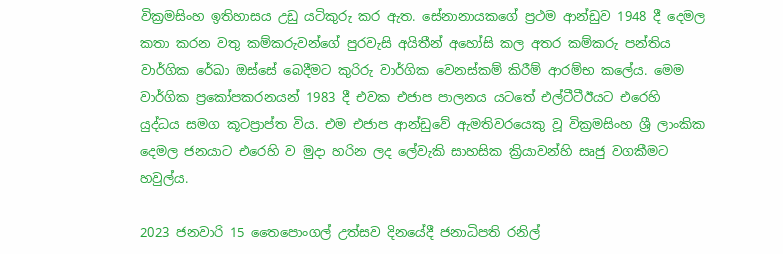වික්‍රමසිංහ ඉතිහාසය උඩු යටිකුරු කර ඇත. සේනානායකගේ ප්‍රථම ආන්ඩුව 1948 දී දෙමල කතා කරන වතු කම්කරුවන්ගේ පුරවැසි අයිතීන් අහෝසි කල අතර කම්කරු පන්තිය වාර්ගික රේඛා ඔස්සේ බෙදීමට කුරිරු වාර්ගික වෙනස්කම් කිරීම් ආරම්භ කලේය. මෙම වාර්ගික ප්‍රකෝපකරනයන් 1983 දී එවක එජාප පාලනය යටතේ එල්ටීටීඊයට එරෙහි යුද්ධය සමග කූටප්‍රාප්ත විය. එම එජාප ආන්ඩුවේ ඇමතිවරයෙකු වූ වික්‍රමසිංහ ශ්‍රී ලාංකික දෙමල ජනයාට එරෙහි ව මුදා හරින ලද ලේවැකි සාහසික ක්‍රියාවන්හි සෘජු වගකීමට හවුල්ය.

2023 ජනවාරි 15 තෛපොංගල් උත්සව දිනයේදී ජනාධිපති රනිල්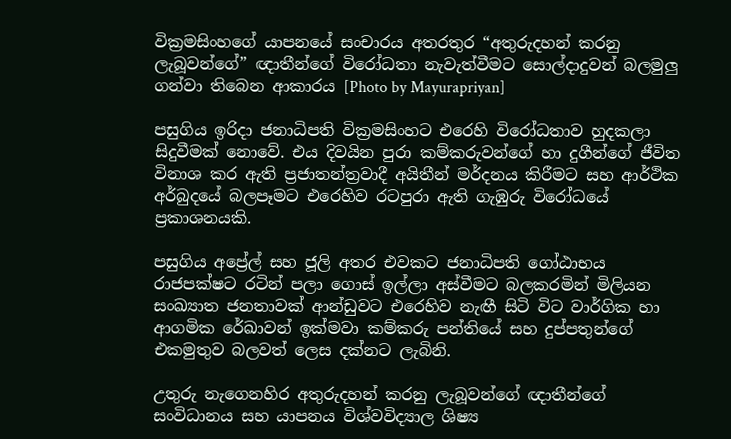වික්‍රමසිංහගේ යාපනයේ සංචාරය අතරතුර “අතුරුදහන් කරනු ලැබූවන්ගේ” ඥාතීන්ගේ විරෝධතා නැවැත්වීමට සොල්දාදුවන් බලමුලු ගන්වා තිබෙන ආකාරය [Photo by Mayurapriyan]

පසුගිය ඉරිදා ජනාධිපති වික්‍රමසිංහට එරෙහි විරෝධතාව හුදකලා සිදුවීමක් නොවේ. එය දිවයින පුරා කම්කරුවන්ගේ හා දුගීන්ගේ ජීවිත විනාශ කර ඇති ප්‍රජාතන්ත්‍රවාදී අයිතීන් මර්දනය කිරීමට සහ ආර්ථික අර්බුදයේ බලපෑමට එරෙහිව රටපුරා ඇති ගැඹුරු විරෝධයේ ප්‍රකාශනයකි.

පසුගිය අප්‍රේල් සහ ජූලි අතර එවකට ජනාධිපති ගෝඨාභය රාජපක්ෂට රටින් පලා ගොස් ඉල්ලා අස්වීමට බලකරමින් මිලියන සංඛ්‍යාත ජනතාවක් ආන්ඩුවට එරෙහිව නැඟී සිටි විට වාර්ගික හා ආගමික රේඛාවන් ඉක්මවා කම්කරු පන්තියේ සහ දුප්පතුන්ගේ එකමුතුව බලවත් ලෙස දක්නට ලැබිනි.

උතුරු නැගෙනහිර අතුරුදහන් කරනු ලැබූවන්ගේ ඥාතීන්ගේ සංවිධානය සහ යාපනය විශ්වවිද්‍යාල ශිෂ්‍ය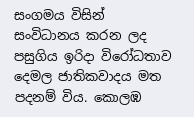සංගමය විසින් සංවිධානය කරන ලද පසුගිය ඉරිදා විරෝධතාව දෙමල ජාතිකවාදය මත පදනම් විය. කොලඹ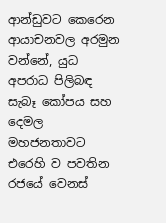ආන්ඩුවට කෙරෙන ආයාචනවල අරමුන වන්නේ, යුධ අපරාධ පිලිබඳ සැබෑ කෝපය සහ දෙමල මහජනතාවට එරෙහි ව පවතින රජයේ වෙනස්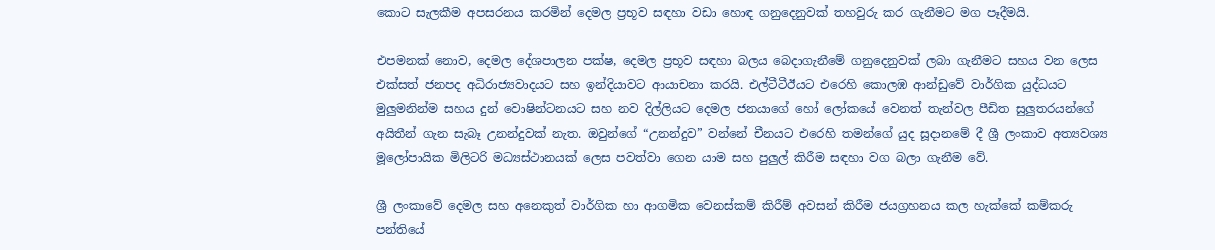කොට සැලකීම අපසරනය කරමින් දෙමල ප්‍රභූව සඳහා වඩා හොඳ ගනුදෙනුවක් තහවුරු කර ගැනීමට මග පෑදීමයි.

එපමනක් නොව, දෙමල දේශපාලන පක්ෂ, දෙමල ප්‍රභූව සඳහා බලය බෙදාගැනීමේ ගනුදෙනුවක් ලබා ගැනීමට සහය වන ලෙස එක්සත් ජනපද අධිරාජ්‍යවාදයට සහ ඉන්දියාවට ආයාචනා කරයි. එල්ටීටීඊයට එරෙහි කොලඹ ආන්ඩුවේ වාර්ගික යුද්ධයට මුලුමනින්ම සහය දුන් වොෂින්ටනයට සහ නව දිල්ලියට දෙමල ජනයාගේ හෝ ලෝකයේ වෙනත් තැන්වල පීඩිත සුලුතරයන්ගේ අයිතීන් ගැන සැබෑ උනන්දුවක් නැත. ඔවුන්ගේ “උනන්දුව” වන්නේ චීනයට එරෙහි තමන්ගේ යුද සූදානමේ දී ශ්‍රී ලංකාව අත්‍යවශ්‍ය මූලෝපායික මිලිටරි මධ්‍යස්ථානයක් ලෙස පවත්වා ගෙන යාම සහ පුලුල් කිරීම සඳහා වග බලා ගැනීම වේ.

ශ්‍රී ලංකාවේ දෙමල සහ අනෙකුත් වාර්ගික හා ආගමික වෙනස්කම් කිරීම් අවසන් කිරීම ජයග්‍රහනය කල හැක්කේ කම්කරු පන්තියේ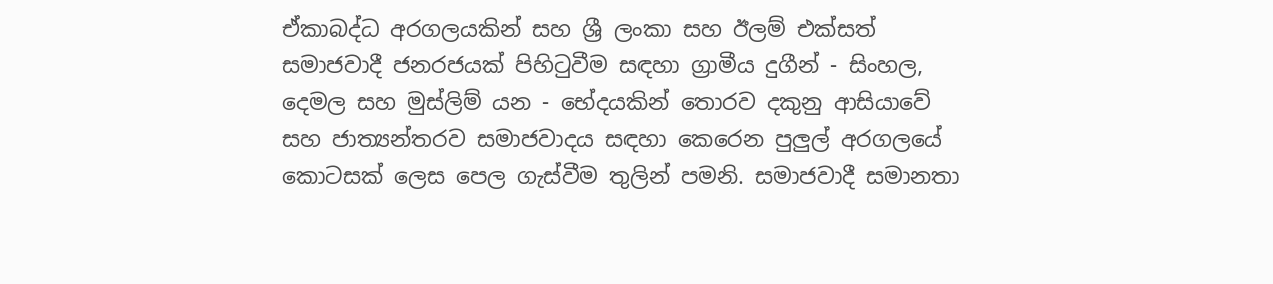ඒකාබද්ධ අරගලයකින් සහ ශ්‍රී ලංකා සහ ඊලම් එක්සත් සමාජවාදී ජනරජයක් පිහිටුවීම සඳහා ග්‍රාමීය දුගීන් - සිංහල, දෙමල සහ මුස්ලිම් යන - භේදයකින් තොරව දකුනු ආසියාවේ සහ ජාත්‍යන්තරව සමාජවාදය සඳහා කෙරෙන පුලුල් අරගලයේ කොටසක් ලෙස පෙල ගැස්වීම තුලින් පමනි. සමාජවාදී සමානතා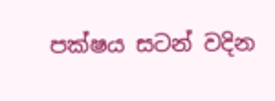පක්ෂය සටන් වදින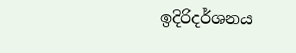ඉදිරිදර්ශනය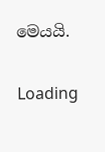මෙයයි.

Loading